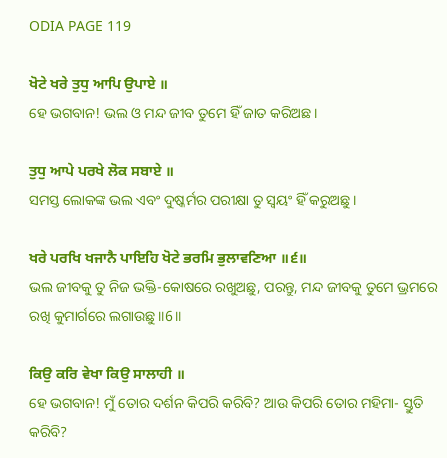ODIA PAGE 119

ਖੋਟੇ ਖਰੇ ਤੁਧੁ ਆਪਿ ਉਪਾਏ ॥
ହେ ଭଗବାନ! ଭଲ ଓ ମନ୍ଦ ଜୀବ ତୁମେ ହିଁ ଜାତ କରିଅଛ।

ਤੁਧੁ ਆਪੇ ਪਰਖੇ ਲੋਕ ਸਬਾਏ ॥
ସମସ୍ତ ଲୋକଙ୍କ ଭଲ ଏବଂ ଦୁଷ୍କର୍ମର ପରୀକ୍ଷା ତୁ ସ୍ଵୟଂ ହିଁ କରୁଅଛୁ।

ਖਰੇ ਪਰਖਿ ਖਜਾਨੈ ਪਾਇਹਿ ਖੋਟੇ ਭਰਮਿ ਭੁਲਾਵਣਿਆ ॥੬॥
ଭଲ ଜୀବକୁ ତୁ ନିଜ ଭକ୍ତି-କୋଷରେ ରଖୁଅଛୁ, ପରନ୍ତୁ, ମନ୍ଦ ଜୀବକୁ ତୁମେ ଭ୍ରମରେ ରଖି କୁମାର୍ଗରେ ଲଗାଉଛୁ॥6॥

ਕਿਉ ਕਰਿ ਵੇਖਾ ਕਿਉ ਸਾਲਾਹੀ ॥
ହେ ଭଗବାନ! ମୁଁ ତୋର ଦର୍ଶନ କିପରି କରିବି? ଆଉ କିପରି ତୋର ମହିମା- ସ୍ତୁତି କରିବି?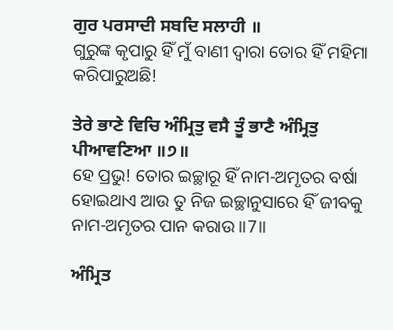ਗੁਰ ਪਰਸਾਦੀ ਸਬਦਿ ਸਲਾਹੀ ॥
ଗୁରୁଙ୍କ କୃପାରୁ ହିଁ ମୁଁ ବାଣୀ ଦ୍ଵାରା ତୋର ହିଁ ମହିମା କରିପାରୁଅଛି!

ਤੇਰੇ ਭਾਣੇ ਵਿਚਿ ਅੰਮ੍ਰਿਤੁ ਵਸੈ ਤੂੰ ਭਾਣੈ ਅੰਮ੍ਰਿਤੁ ਪੀਆਵਣਿਆ ॥੭॥
ହେ ପ୍ରଭୁ! ତୋର ଇଚ୍ଛାରୂ ହିଁ ନାମ-ଅମୃତର ବର୍ଷା ହୋଇଥାଏ ଆଉ ତୁ ନିଜ ଇଚ୍ଛାନୁସାରେ ହିଁ ଜୀବକୁ ନାମ-ଅମୃତର ପାନ କରାଉ ॥7॥

ਅੰਮ੍ਰਿਤ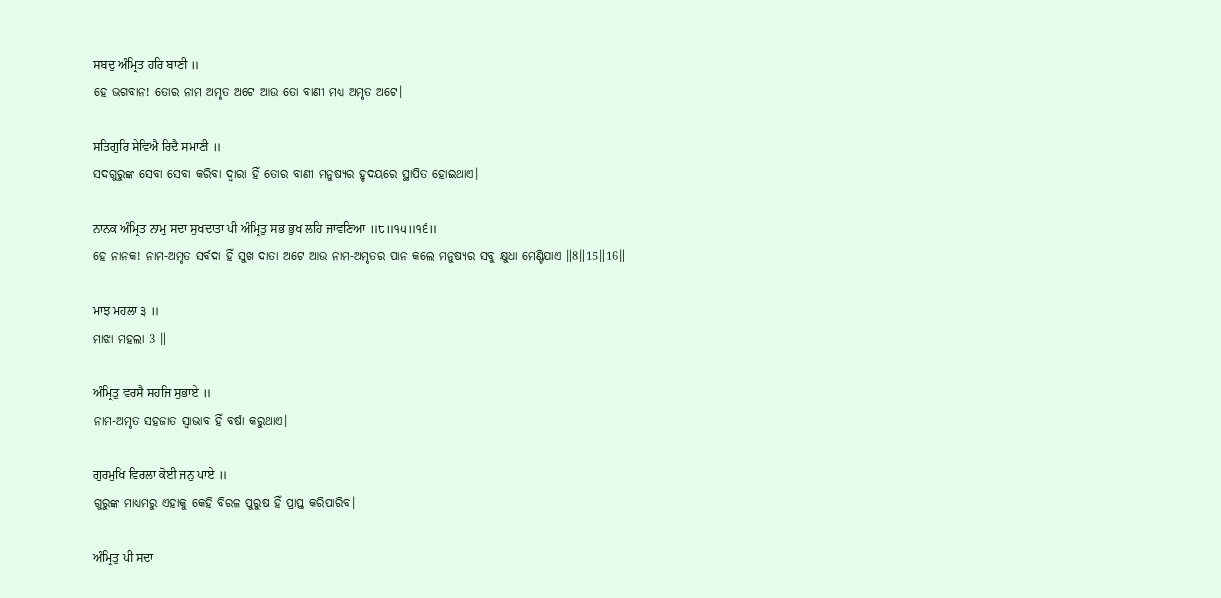ਸਬਦੁ ਅੰਮ੍ਰਿਤ ਹਰਿ ਬਾਣੀ ॥
ହେ ଭଗବାନ! ତୋର ନାମ ଅମୃତ ଅଟେ ଆଉ ତୋ ବାଣୀ ମଧ୍ୟ ଅମୃତ ଅଟେ।

ਸਤਿਗੁਰਿ ਸੇਵਿਐ ਰਿਦੈ ਸਮਾਣੀ ॥
ସଦଗୁରୁଙ୍କ ସେବା ସେବା କରିବା ଦ୍ଵାରା ହିଁ ତୋର ବାଣୀ ମନୁଷ୍ୟର ହୃଦୟରେ ସ୍ଥାପିତ ହୋଇଥାଏ।

ਨਾਨਕ ਅੰਮ੍ਰਿਤ ਨਾਮੁ ਸਦਾ ਸੁਖਦਾਤਾ ਪੀ ਅੰਮ੍ਰਿਤੁ ਸਭ ਭੁਖ ਲਹਿ ਜਾਵਣਿਆ ॥੮॥੧੫॥੧੬॥
ହେ ନାନକ! ନାମ-ଅମୃତ ସର୍ବଦା ହିଁ ସୁଖ ଦାତା ଅଟେ ଆଉ ନାମ-ଅମୃତର ପାନ କଲେ ମନୁଷ୍ୟର ସବୁ କ୍ଷୁଧା ମେଣ୍ଟିଯାଏ ॥8॥15॥16॥

ਮਾਝ ਮਹਲਾ ੩ ॥
ମାଝା ମହଲା 3 ॥

ਅੰਮ੍ਰਿਤੁ ਵਰਸੈ ਸਹਜਿ ਸੁਭਾਏ ॥
ନାମ-ଅମୃତ ସହଜାତ ସ୍ଵାଭାବ ହିଁ ବର୍ଷା କରୁଥାଏ।

ਗੁਰਮੁਖਿ ਵਿਰਲਾ ਕੋਈ ਜਨੁ ਪਾਏ ॥
ଗୁରୁଙ୍କ ମାଧ୍ୟମରୁ ଏହାକୁ କେହି ବିରଳ ପୁରୁଷ ହିଁ ପ୍ରାପ୍ତ କରିପାରିବ।

ਅੰਮ੍ਰਿਤੁ ਪੀ ਸਦਾ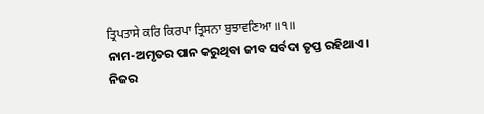ਤ੍ਰਿਪਤਾਸੇ ਕਰਿ ਕਿਰਪਾ ਤ੍ਰਿਸਨਾ ਬੁਝਾਵਣਿਆ ॥੧॥
ନାମ-ଅମୃତର ପାନ କରୁଥିବା ଜୀବ ସର୍ବଦା ତୃପ୍ତ ରହିଥାଏ। ନିଜର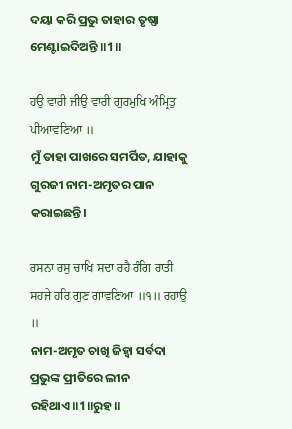ଦୟା କରି ପ୍ରଭୁ ତାହାର ତୃଷ୍ଣା ମେଣ୍ଟାଇଦିଅନ୍ତି ॥1॥

ਹਉ ਵਾਰੀ ਜੀਉ ਵਾਰੀ ਗੁਰਮੁਖਿ ਅੰਮ੍ਰਿਤੁ ਪੀਆਵਣਿਆ ॥
ମୁଁ ତାହା ପାଖରେ ସମର୍ପିତ, ଯାହାକୁ ଗୁରଜୀ ନାମ-ଅମୃତର ପାନ କରାଇଛନ୍ତି।

ਰਸਨਾ ਰਸੁ ਚਾਖਿ ਸਦਾ ਰਹੈ ਰੰਗਿ ਰਾਤੀ ਸਹਜੇ ਹਰਿ ਗੁਣ ਗਾਵਣਿਆ ॥੧॥ ਰਹਾਉ ॥
ନାମ-ଅମୃତ ଚାଖି ଜିହ୍ଵା ସର୍ବଦା ପ୍ରଭୁଙ୍କ ପ୍ରୀତିରେ ଲୀନ ରହିଥାଏ॥1॥ରୁହ॥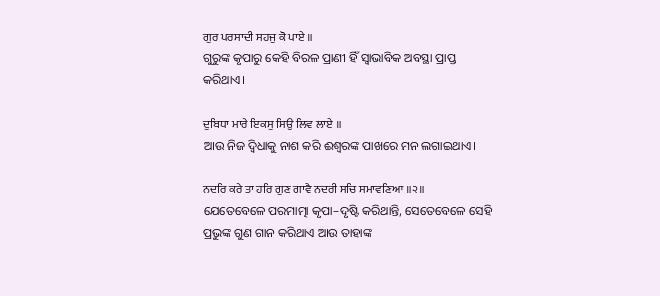ਗੁਰ ਪਰਸਾਦੀ ਸਹਜੁ ਕੋ ਪਾਏ ॥
ଗୁରୁଙ୍କ କୃପାରୁ କେହି ବିରଳ ପ୍ରାଣୀ ହିଁ ସ୍ଵାଭାବିକ ଅବସ୍ଥା ପ୍ରାପ୍ତ କରିଥାଏ।

ਦੁਬਿਧਾ ਮਾਰੇ ਇਕਸੁ ਸਿਉ ਲਿਵ ਲਾਏ ॥
ଆଉ ନିଜ ଦ୍ଵିଧାକୁ ନାଶ କରି ଈଶ୍ବରଙ୍କ ପାଖରେ ମନ ଲଗାଇଥାଏ।

ਨਦਰਿ ਕਰੇ ਤਾ ਹਰਿ ਗੁਣ ਗਾਵੈ ਨਦਰੀ ਸਚਿ ਸਮਾਵਣਿਆ ॥੨॥
ଯେତେବେଳେ ପରମାତ୍ମା କୃପା–ଦୃଷ୍ଟି କରିଥାନ୍ତି, ସେତେବେଳେ ସେହି ପ୍ରଭୁଙ୍କ ଗୁଣ ଗାନ କରିଥାଏ ଆଉ ତାହାଙ୍କ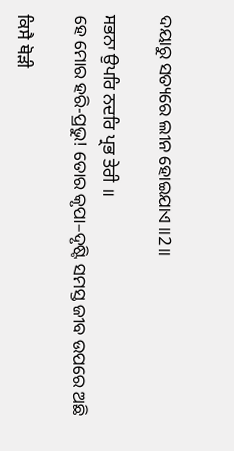ଦୟାରୁ ସତ୍ୟରେ ଲୀନ ହୋଇଯାଏ ॥2॥

ਸਭਨਾ ਉਪਰਿ ਨਦਰਿ ਪ੍ਰਭ ਤੇਰੀ ॥
ହେ ମୋର ହରି-ପ୍ରଭୁ! ତୋର କୃପା–ଦୃଷ୍ଟି ସମସ୍ତ ଜୀବ ଉପରେ ଅଛି

ਕਿਸੈ ਥੋੜੀ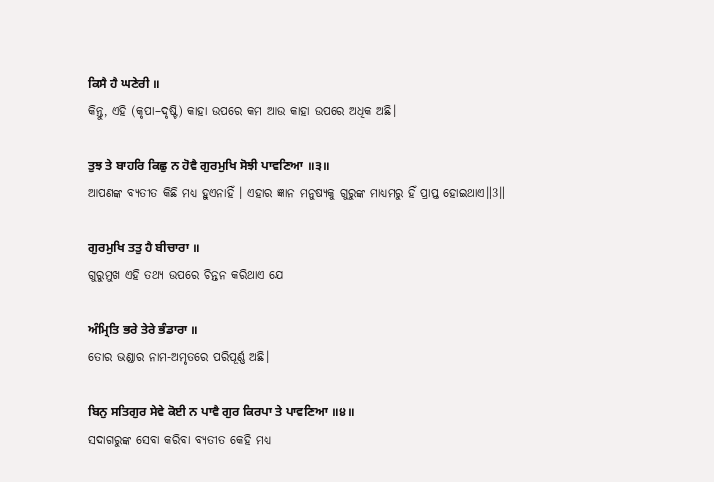ਕਿਸੈ ਹੈ ਘਣੇਰੀ ॥
କିନ୍ତୁ, ଏହି (କୃପା–ଦୃଷ୍ଟି) କାହା ଉପରେ କମ ଆଉ କାହା ଉପରେ ଅଧିକ ଅଛି।

ਤੁਝ ਤੇ ਬਾਹਰਿ ਕਿਛੁ ਨ ਹੋਵੈ ਗੁਰਮੁਖਿ ਸੋਝੀ ਪਾਵਣਿਆ ॥੩॥
ଆପଣଙ୍କ ବ୍ୟତୀତ କିଛି ମଧ୍ୟ ହୁଏନାହିଁ । ଏହାର ଜ୍ଞାନ ମନୁଷ୍ୟକୁ ଗୁରୁଙ୍କ ମାଧ୍ୟମରୁ ହିଁ ପ୍ରାପ୍ତ ହୋଇଥାଏ॥3॥

ਗੁਰਮੁਖਿ ਤਤੁ ਹੈ ਬੀਚਾਰਾ ॥
ଗୁରୁମୁଖ ଏହି ତଥ୍ୟ ଉପରେ ଚିନ୍ତନ କରିଥାଏ ଯେ

ਅੰਮ੍ਰਿਤਿ ਭਰੇ ਤੇਰੇ ਭੰਡਾਰਾ ॥
ତୋର ଭଣ୍ଡାର ନାମ-ଅମୃତରେ ପରିପୂର୍ଣ୍ଣ ଅଛି।

ਬਿਨੁ ਸਤਿਗੁਰ ਸੇਵੇ ਕੋਈ ਨ ਪਾਵੈ ਗੁਰ ਕਿਰਪਾ ਤੇ ਪਾਵਣਿਆ ॥੪॥
ସଦାଗରୁଙ୍କ ସେବା କରିବା ବ୍ୟତୀତ କେହି ମଧ୍ୟ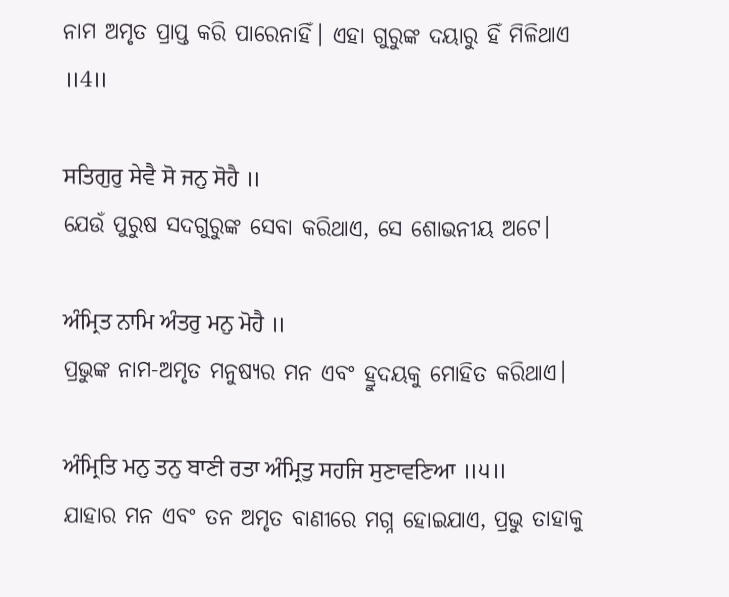ନାମ ଅମୃତ ପ୍ରାପ୍ତ କରି ପାରେନାହିଁ। ଏହା ଗୁରୁଙ୍କ ଦୟାରୁ ହିଁ ମିଳିଥାଏ ॥4॥

ਸਤਿਗੁਰੁ ਸੇਵੈ ਸੋ ਜਨੁ ਸੋਹੈ ॥
ଯେଉଁ ପୁରୁଷ ସଦଗୁରୁଙ୍କ ସେବା କରିଥାଏ, ସେ ଶୋଭନୀୟ ଅଟେ।

ਅੰਮ੍ਰਿਤ ਨਾਮਿ ਅੰਤਰੁ ਮਨੁ ਮੋਹੈ ॥
ପ୍ରଭୁଙ୍କ ନାମ-ଅମୃତ ମନୁଷ୍ୟର ମନ ଏବଂ ହ୍ରୁଦୟକୁ ମୋହିତ କରିଥାଏ।

ਅੰਮ੍ਰਿਤਿ ਮਨੁ ਤਨੁ ਬਾਣੀ ਰਤਾ ਅੰਮ੍ਰਿਤੁ ਸਹਜਿ ਸੁਣਾਵਣਿਆ ॥੫॥
ଯାହାର ମନ ଏବଂ ତନ ଅମୃତ ବାଣୀରେ ମଗ୍ନ ହୋଇଯାଏ, ପ୍ରଭୁ ତାହାକୁ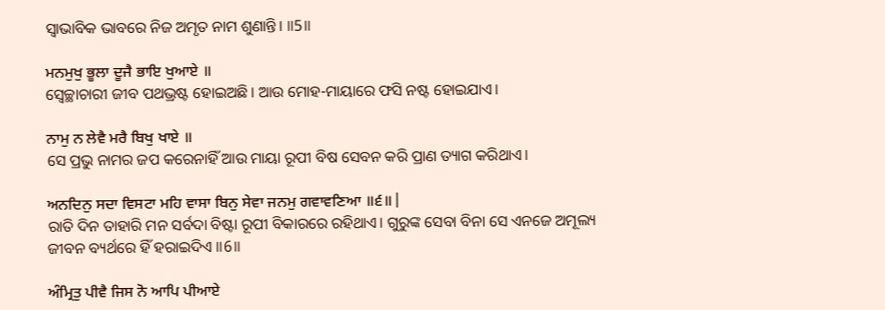ସ୍ଵାଭାବିକ ଭାବରେ ନିଜ ଅମୃତ ନାମ ଶୁଣାନ୍ତି। ॥5॥

ਮਨਮੁਖੁ ਭੂਲਾ ਦੂਜੈ ਭਾਇ ਖੁਆਏ ॥
ସ୍ଵେଚ୍ଛାଚାରୀ ଜୀବ ପଥଭ୍ରଷ୍ଟ ହୋଇଅଛି। ଆଉ ମୋହ-ମାୟାରେ ଫସି ନଷ୍ଟ ହୋଇଯାଏ।

ਨਾਮੁ ਨ ਲੇਵੈ ਮਰੈ ਬਿਖੁ ਖਾਏ ॥
ସେ ପ୍ରଭୁ ନାମର ଜପ କରେନାହିଁ ଆଉ ମାୟା ରୂପୀ ବିଷ ସେବନ କରି ପ୍ରାଣ ତ୍ୟାଗ କରିଥାଏ।

ਅਨਦਿਨੁ ਸਦਾ ਵਿਸਟਾ ਮਹਿ ਵਾਸਾ ਬਿਨੁ ਸੇਵਾ ਜਨਮੁ ਗਵਾਵਣਿਆ ॥੬॥|
ରାତି ଦିନ ତାହାରି ମନ ସର୍ବଦା ବିଷ୍ଟା ରୂପୀ ବିକାରରେ ରହିଥାଏ। ଗୁରୁଙ୍କ ସେବା ବିନା ସେ ଏନଜେ ଅମୂଲ୍ୟ ଜୀବନ ବ୍ୟର୍ଥରେ ହିଁ ହରାଇଦିଏ ॥6॥

ਅੰਮ੍ਰਿਤੁ ਪੀਵੈ ਜਿਸ ਨੋ ਆਪਿ ਪੀਆਏ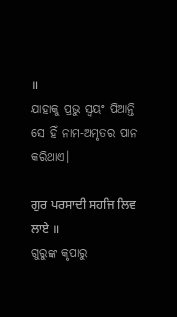॥
ଯାହାକୁ ପ୍ରଭୁ ସ୍ଵୟଂ ପିଆନ୍ତି ସେ ହିଁ ନାମ-ଅମୃତର ପାନ କରିଥାଏ।

ਗੁਰ ਪਰਸਾਦੀ ਸਹਜਿ ਲਿਵ ਲਾਏ ॥
ଗୁରୁଙ୍କ କୃପାରୁ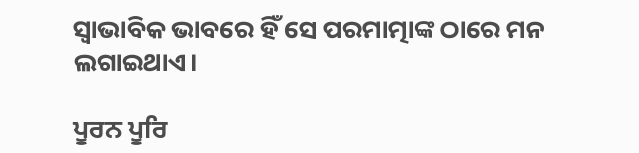ସ୍ଵାଭାବିକ ଭାବରେ ହିଁ ସେ ପରମାତ୍ମାଙ୍କ ଠାରେ ମନ ଲଗାଇଥାଏ।

ਪੂਰਨ ਪੂਰਿ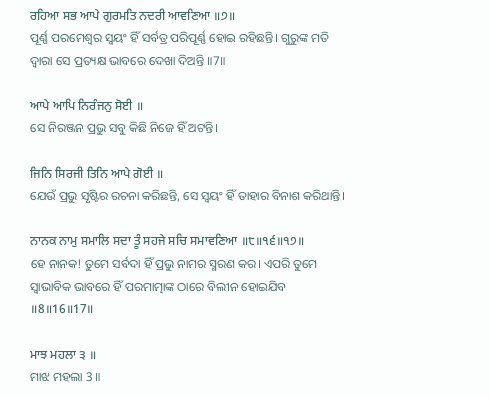ਰਹਿਆ ਸਭ ਆਪੇ ਗੁਰਮਤਿ ਨਦਰੀ ਆਵਣਿਆ ॥੭॥
ପୂର୍ଣ୍ଣ ପରମେଶ୍ଵର ସ୍ଵୟଂ ହିଁ ସର୍ବତ୍ର ପରିପୂର୍ଣ୍ଣ ହୋଇ ରହିଛନ୍ତି। ଗୁରୁଙ୍କ ମତି ଦ୍ଵାରା ସେ ପ୍ରତ୍ୟକ୍ଷ ଭାବରେ ଦେଖା ଦିଅନ୍ତି ॥7॥

ਆਪੇ ਆਪਿ ਨਿਰੰਜਨੁ ਸੋਈ ॥
ସେ ନିରଞ୍ଜନ ପ୍ରଭୁ ସବୁ କିଛି ନିଜେ ହିଁ ଅଟନ୍ତି।

ਜਿਨਿ ਸਿਰਜੀ ਤਿਨਿ ਆਪੇ ਗੋਈ ॥
ଯେଉଁ ପ୍ରଭୁ ସୃଷ୍ଟିର ରଚନା କରିଛନ୍ତି, ସେ ସ୍ଵୟଂ ହିଁ ତାହାର ବିନାଶ କରିଥାନ୍ତି।

ਨਾਨਕ ਨਾਮੁ ਸਮਾਲਿ ਸਦਾ ਤੂੰ ਸਹਜੇ ਸਚਿ ਸਮਾਵਣਿਆ ॥੮॥੧੬॥੧੭॥
ହେ ନାନକ! ତୁମେ ସର୍ବଦା ହିଁ ପ୍ରଭୁ ନାମର ସ୍ମରଣ କର। ଏପରି ତୁମେ ସ୍ଵାଭାବିକ ଭାବରେ ହିଁ ପରମାତ୍ମାଙ୍କ ଠାରେ ବିଲୀନ ହୋଇଯିବ ॥8॥16॥17॥

ਮਾਝ ਮਹਲਾ ੩ ॥
ମାଝ ମହଲା 3 ॥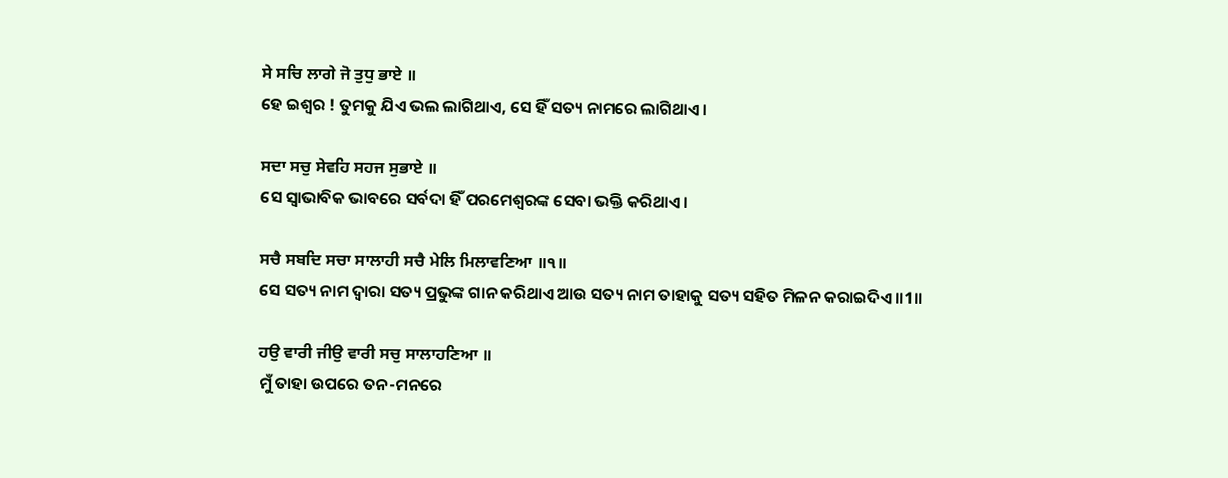ਸੇ ਸਚਿ ਲਾਗੇ ਜੋ ਤੁਧੁ ਭਾਏ ॥
ହେ ଇଶ୍ଵର ! ତୁମକୁ ଯିଏ ଭଲ ଲାଗିଥାଏ, ସେ ହିଁ ସତ୍ୟ ନାମରେ ଲାଗିଥାଏ।

ਸਦਾ ਸਚੁ ਸੇਵਹਿ ਸਹਜ ਸੁਭਾਏ ॥
ସେ ସ୍ଵାଭାବିକ ଭାବରେ ସର୍ବଦା ହିଁ ପରମେଶ୍ଵରଙ୍କ ସେବା ଭକ୍ତି କରିଥାଏ।

ਸਚੈ ਸਬਦਿ ਸਚਾ ਸਾਲਾਹੀ ਸਚੈ ਮੇਲਿ ਮਿਲਾਵਣਿਆ ॥੧॥
ସେ ସତ୍ୟ ନାମ ଦ୍ଵାରା ସତ୍ୟ ପ୍ରଭୁଙ୍କ ଗାନ କରିଥାଏ ଆଉ ସତ୍ୟ ନାମ ତାହାକୁ ସତ୍ୟ ସହିତ ମିଳନ କରାଇଦିଏ ॥1॥

ਹਉ ਵਾਰੀ ਜੀਉ ਵਾਰੀ ਸਚੁ ਸਾਲਾਹਣਿਆ ॥
ମୁଁ ତାହା ଉପରେ ତନ-ମନରେ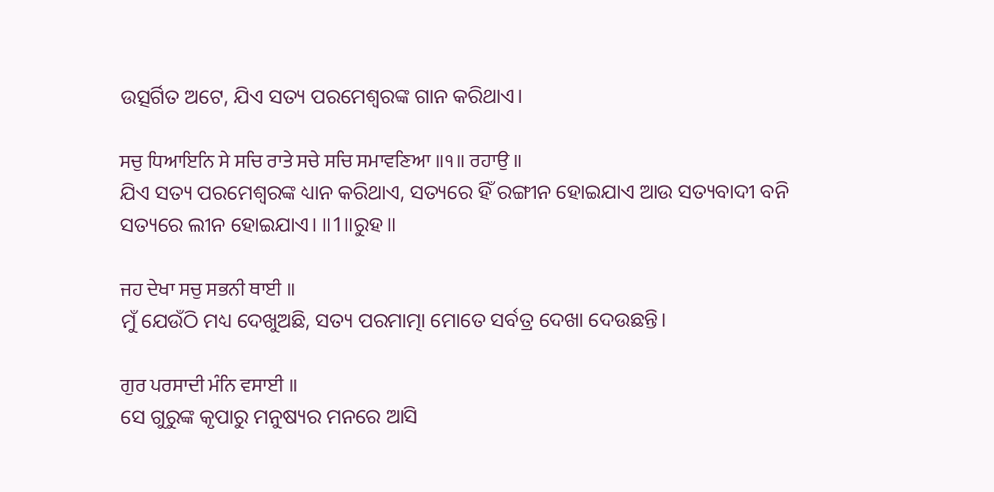ଉତ୍ସର୍ଗିତ ଅଟେ, ଯିଏ ସତ୍ୟ ପରମେଶ୍ଵରଙ୍କ ଗାନ କରିଥାଏ।

ਸਚੁ ਧਿਆਇਨਿ ਸੇ ਸਚਿ ਰਾਤੇ ਸਚੇ ਸਚਿ ਸਮਾਵਣਿਆ ॥੧॥ ਰਹਾਉ ॥
ଯିଏ ସତ୍ୟ ପରମେଶ୍ଵରଙ୍କ ଧ୍ୟାନ କରିଥାଏ, ସତ୍ୟରେ ହିଁ ରଙ୍ଗୀନ ହୋଇଯାଏ ଆଉ ସତ୍ୟବାଦୀ ବନି ସତ୍ୟରେ ଲୀନ ହୋଇଯାଏ। ॥1॥ରୁହ॥

ਜਹ ਦੇਖਾ ਸਚੁ ਸਭਨੀ ਥਾਈ ॥
ମୁଁ ଯେଉଁଠି ମଧ୍ୟ ଦେଖୁଅଛି, ସତ୍ୟ ପରମାତ୍ମା ମୋତେ ସର୍ବତ୍ର ଦେଖା ଦେଉଛନ୍ତି।

ਗੁਰ ਪਰਸਾਦੀ ਮੰਨਿ ਵਸਾਈ ॥
ସେ ଗୁରୁଙ୍କ କୃପାରୁ ମନୁଷ୍ୟର ମନରେ ଆସି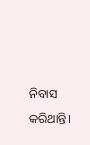ନିବାସ କରିଥାନ୍ତି।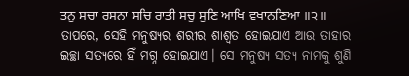ਤਨੁ ਸਚਾ ਰਸਨਾ ਸਚਿ ਰਾਤੀ ਸਚੁ ਸੁਣਿ ਆਖਿ ਵਖਾਨਣਿਆ ॥੨॥
ତାପରେ, ସେହି ମନୁଷ୍ୟର ଶରୀର ଶାଶ୍ଵତ ହୋଇଯାଏ ଆଉ ତାହାର ଇଚ୍ଛା ସତ୍ୟରେ ହିଁ ମଗ୍ନ ହୋଇଯାଏ। ସେ ମନୁଷ୍ୟ ସତ୍ୟ ନାମକୁ ଶୁଣି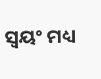ସ୍ଵୟଂ ମଧ୍ୟ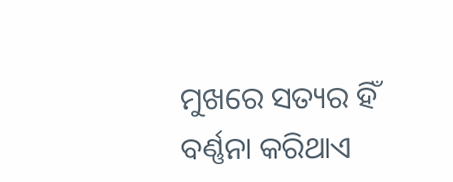ମୁଖରେ ସତ୍ୟର ହିଁ ବର୍ଣ୍ଣନା କରିଥାଏ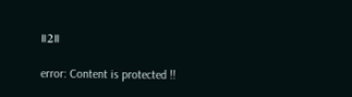॥2॥

error: Content is protected !!